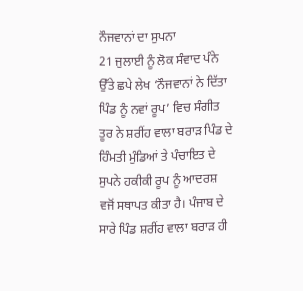ਨੌਜਵਾਨਾਂ ਦਾ ਸੁਪਨਾ
21 ਜੁਲਾਈ ਨੂੰ ਲੋਕ ਸੰਵਾਦ ਪੰਨੇ ਉੱਤੇ ਛਪੇ ਲੇਖ ‘ਨੌਜਵਾਨਾਂ ਨੇ ਦਿੱਤਾ ਪਿੰਡ ਨੂੰ ਨਵਾਂ ਰੂਪ’ ਵਿਚ ਸੰਗੀਤ ਤੂਰ ਨੇ ਸ਼ਰੀਂਹ ਵਾਲਾ ਬਰਾੜ ਪਿੰਡ ਦੇ ਹਿੰਮਤੀ ਮੁੰਡਿਆਂ ਤੇ ਪੰਚਾਇਤ ਦੇ ਸੁਪਨੇ ਹਕੀਕੀ ਰੂਪ ਨੂੰ ਆਦਰਸ਼ ਵਜੋਂ ਸਥਾਪਤ ਕੀਤਾ ਹੈ। ਪੰਜਾਬ ਦੇ ਸਾਰੇ ਪਿੰਡ ਸ਼ਰੀਂਹ ਵਾਲਾ ਬਰਾੜ ਹੀ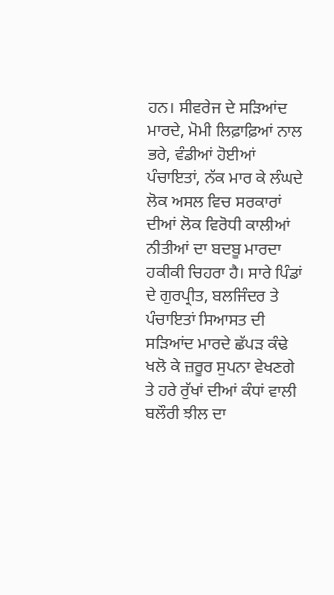ਹਨ। ਸੀਵਰੇਜ ਦੇ ਸੜਿਆਂਦ ਮਾਰਦੇ, ਮੋਮੀ ਲਿਫ਼ਾਫ਼ਿਆਂ ਨਾਲ ਭਰੇ, ਵੰਡੀਆਂ ਹੋਈਆਂ ਪੰਚਾਇਤਾਂ, ਨੱਕ ਮਾਰ ਕੇ ਲੰਘਦੇ ਲੋਕ ਅਸਲ ਵਿਚ ਸਰਕਾਰਾਂ ਦੀਆਂ ਲੋਕ ਵਿਰੋਧੀ ਕਾਲੀਆਂ ਨੀਤੀਆਂ ਦਾ ਬਦਬੂ ਮਾਰਦਾ ਹਕੀਕੀ ਚਿਹਰਾ ਹੈ। ਸਾਰੇ ਪਿੰਡਾਂ ਦੇ ਗੁਰਪ੍ਰੀਤ, ਬਲਜਿੰਦਰ ਤੇ ਪੰਚਾਇਤਾਂ ਸਿਆਸਤ ਦੀ ਸੜਿਆਂਦ ਮਾਰਦੇ ਛੱਪੜ ਕੰਢੇ ਖਲੋ ਕੇ ਜ਼ਰੂਰ ਸੁਪਨਾ ਵੇਖਣਗੇ ਤੇ ਹਰੇ ਰੁੱਖਾਂ ਦੀਆਂ ਕੰਧਾਂ ਵਾਲੀ ਬਲੌਰੀ ਝੀਲ ਦਾ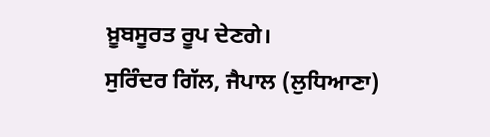ਖ਼ੂਬਸੂਰਤ ਰੂਪ ਦੇਣਗੇ।
ਸੁਰਿੰਦਰ ਗਿੱਲ, ਜੈਪਾਲ (ਲੁਧਿਆਣਾ)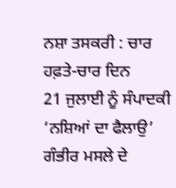ਨਸ਼ਾ ਤਸਕਰੀ : ਚਾਰ ਹਫ਼ਤੇ-ਚਾਰ ਦਿਨ
21 ਜੁਲਾਈ ਨੂੰ ਸੰਪਾਦਕੀ ‘ਨਸ਼ਿਆਂ ਦਾ ਫੈਲਾਉ’ ਗੰਭੀਰ ਮਸਲੇ ਦੇ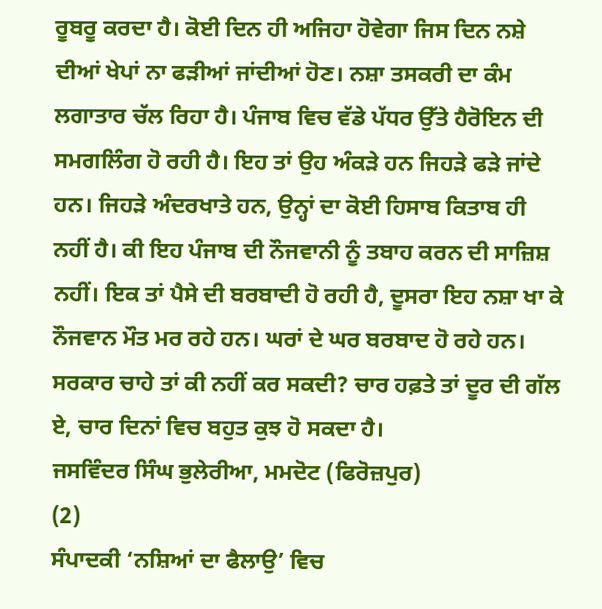ਰੂਬਰੂ ਕਰਦਾ ਹੈ। ਕੋਈ ਦਿਨ ਹੀ ਅਜਿਹਾ ਹੋਵੇਗਾ ਜਿਸ ਦਿਨ ਨਸ਼ੇ ਦੀਆਂ ਖੇਪਾਂ ਨਾ ਫੜੀਆਂ ਜਾਂਦੀਆਂ ਹੋਣ। ਨਸ਼ਾ ਤਸਕਰੀ ਦਾ ਕੰਮ ਲਗਾਤਾਰ ਚੱਲ ਰਿਹਾ ਹੈ। ਪੰਜਾਬ ਵਿਚ ਵੱਡੇ ਪੱਧਰ ਉੱਤੇ ਹੈਰੋਇਨ ਦੀ ਸਮਗਲਿੰਗ ਹੋ ਰਹੀ ਹੈ। ਇਹ ਤਾਂ ਉਹ ਅੰਕੜੇ ਹਨ ਜਿਹੜੇ ਫੜੇ ਜਾਂਦੇ ਹਨ। ਜਿਹੜੇ ਅੰਦਰਖਾਤੇ ਹਨ, ਉਨ੍ਹਾਂ ਦਾ ਕੋਈ ਹਿਸਾਬ ਕਿਤਾਬ ਹੀ ਨਹੀਂ ਹੈ। ਕੀ ਇਹ ਪੰਜਾਬ ਦੀ ਨੌਜਵਾਨੀ ਨੂੰ ਤਬਾਹ ਕਰਨ ਦੀ ਸਾਜ਼ਿਸ਼ ਨਹੀਂ। ਇਕ ਤਾਂ ਪੈਸੇ ਦੀ ਬਰਬਾਦੀ ਹੋ ਰਹੀ ਹੈ, ਦੂਸਰਾ ਇਹ ਨਸ਼ਾ ਖਾ ਕੇ ਨੌਜਵਾਨ ਮੌਤ ਮਰ ਰਹੇ ਹਨ। ਘਰਾਂ ਦੇ ਘਰ ਬਰਬਾਦ ਹੋ ਰਹੇ ਹਨ। ਸਰਕਾਰ ਚਾਹੇ ਤਾਂ ਕੀ ਨਹੀਂ ਕਰ ਸਕਦੀ? ਚਾਰ ਹਫ਼ਤੇ ਤਾਂ ਦੂਰ ਦੀ ਗੱਲ ਏ, ਚਾਰ ਦਿਨਾਂ ਵਿਚ ਬਹੁਤ ਕੁਝ ਹੋ ਸਕਦਾ ਹੈ।
ਜਸਵਿੰਦਰ ਸਿੰਘ ਭੁਲੇਰੀਆ, ਮਮਦੋਟ (ਫਿਰੋਜ਼ਪੁਰ)
(2)
ਸੰਪਾਦਕੀ ‘ਨਸ਼ਿਆਂ ਦਾ ਫੈਲਾਉ’ ਵਿਚ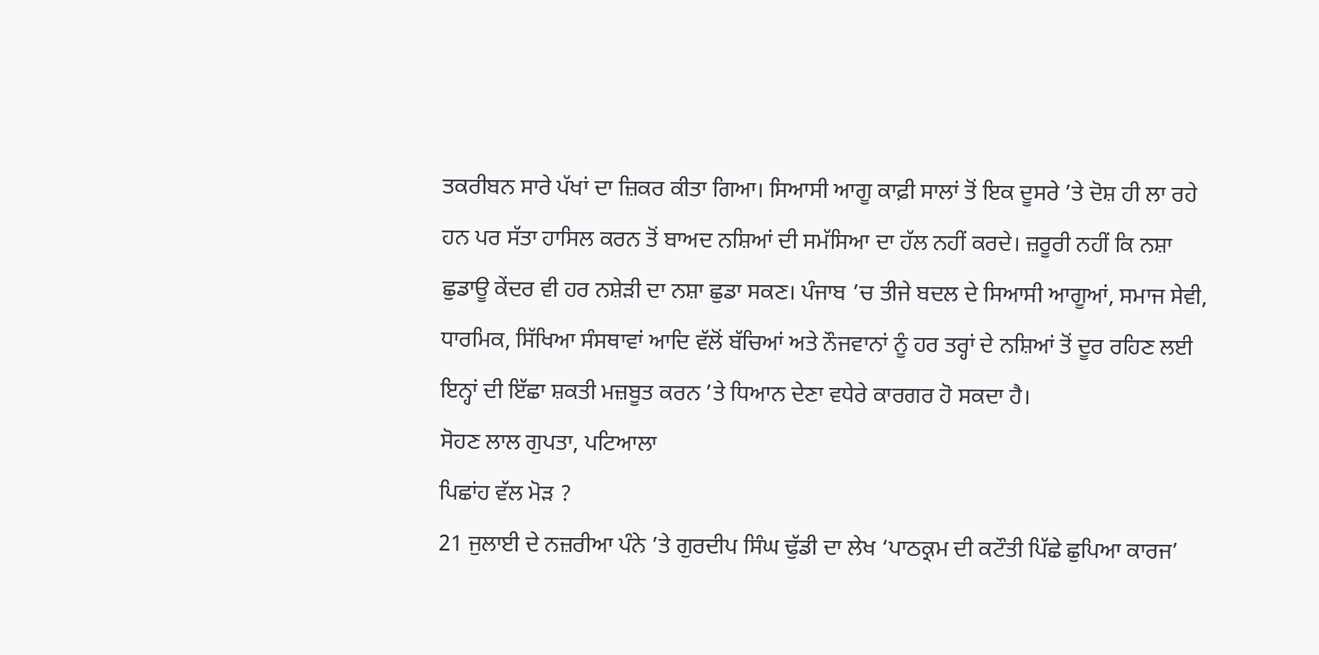ਤਕਰੀਬਨ ਸਾਰੇ ਪੱਖਾਂ ਦਾ ਜ਼ਿਕਰ ਕੀਤਾ ਗਿਆ। ਸਿਆਸੀ ਆਗੂ ਕਾਫ਼ੀ ਸਾਲਾਂ ਤੋਂ ਇਕ ਦੂਸਰੇ ’ਤੇ ਦੋਸ਼ ਹੀ ਲਾ ਰਹੇ ਹਨ ਪਰ ਸੱਤਾ ਹਾਸਿਲ ਕਰਨ ਤੋਂ ਬਾਅਦ ਨਸ਼ਿਆਂ ਦੀ ਸਮੱਸਿਆ ਦਾ ਹੱਲ ਨਹੀਂ ਕਰਦੇ। ਜ਼ਰੂਰੀ ਨਹੀਂ ਕਿ ਨਸ਼ਾ ਛੁਡਾਊ ਕੇਂਦਰ ਵੀ ਹਰ ਨਸ਼ੇੜੀ ਦਾ ਨਸ਼ਾ ਛੁਡਾ ਸਕਣ। ਪੰਜਾਬ ’ਚ ਤੀਜੇ ਬਦਲ ਦੇ ਸਿਆਸੀ ਆਗੂਆਂ, ਸਮਾਜ ਸੇਵੀ, ਧਾਰਮਿਕ, ਸਿੱਖਿਆ ਸੰਸਥਾਵਾਂ ਆਦਿ ਵੱਲੋਂ ਬੱਚਿਆਂ ਅਤੇ ਨੌਜਵਾਨਾਂ ਨੂੰ ਹਰ ਤਰ੍ਹਾਂ ਦੇ ਨਸ਼ਿਆਂ ਤੋਂ ਦੂਰ ਰਹਿਣ ਲਈ ਇਨ੍ਹਾਂ ਦੀ ਇੱਛਾ ਸ਼ਕਤੀ ਮਜ਼ਬੂਤ ਕਰਨ ’ਤੇ ਧਿਆਨ ਦੇਣਾ ਵਧੇਰੇ ਕਾਰਗਰ ਹੋ ਸਕਦਾ ਹੈ।
ਸੋਹਣ ਲਾਲ ਗੁਪਤਾ, ਪਟਿਆਲਾ
ਪਿਛਾਂਹ ਵੱਲ ਮੋੜ ?
21 ਜੁਲਾਈ ਦੇ ਨਜ਼ਰੀਆ ਪੰਨੇ ’ਤੇ ਗੁਰਦੀਪ ਸਿੰਘ ਢੁੱਡੀ ਦਾ ਲੇਖ ‘ਪਾਠਕ੍ਰਮ ਦੀ ਕਟੌਤੀ ਪਿੱਛੇ ਛੁਪਿਆ ਕਾਰਜ’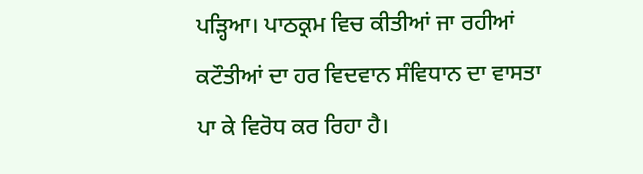ਪੜ੍ਹਿਆ। ਪਾਠਕ੍ਰਮ ਵਿਚ ਕੀਤੀਆਂ ਜਾ ਰਹੀਆਂ ਕਟੌਤੀਆਂ ਦਾ ਹਰ ਵਿਦਵਾਨ ਸੰਵਿਧਾਨ ਦਾ ਵਾਸਤਾ ਪਾ ਕੇ ਵਿਰੋਧ ਕਰ ਰਿਹਾ ਹੈ।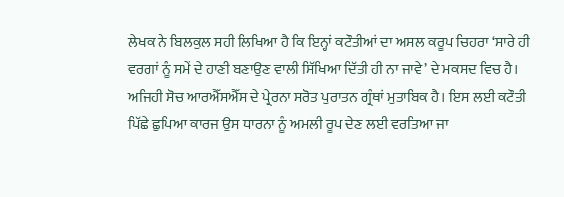ਲੇਖਕ ਨੇ ਬਿਲਕੁਲ ਸਹੀ ਲਿਖਿਆ ਹੈ ਕਿ ਇਨ੍ਹਾਂ ਕਟੌਤੀਆਂ ਦਾ ਅਸਲ ਕਰੂਪ ਚਿਹਰਾ ‘ਸਾਰੇ ਹੀ ਵਰਗਾਂ ਨੂੰ ਸਮੇਂ ਦੇ ਹਾਣੀ ਬਣਾਉਣ ਵਾਲੀ ਸਿੱਖਿਆ ਦਿੱਤੀ ਹੀ ਨਾ ਜਾਵੇ’ ਦੇ ਮਕਸਦ ਵਿਚ ਹੈ। ਅਜਿਹੀ ਸੋਚ ਆਰਐੱਸਐੱਸ ਦੇ ਪ੍ਰੇਰਨਾ ਸਰੋਤ ਪੁਰਾਤਨ ਗ੍ਰੰਥਾਂ ਮੁਤਾਬਿਕ ਹੈ। ਇਸ ਲਈ ਕਟੌਤੀ ਪਿੱਛੇ ਛੁਪਿਆ ਕਾਰਜ ਉਸ ਧਾਰਨਾ ਨੂੰ ਅਮਲੀ ਰੂਪ ਦੇਣ ਲਈ ਵਰਤਿਆ ਜਾ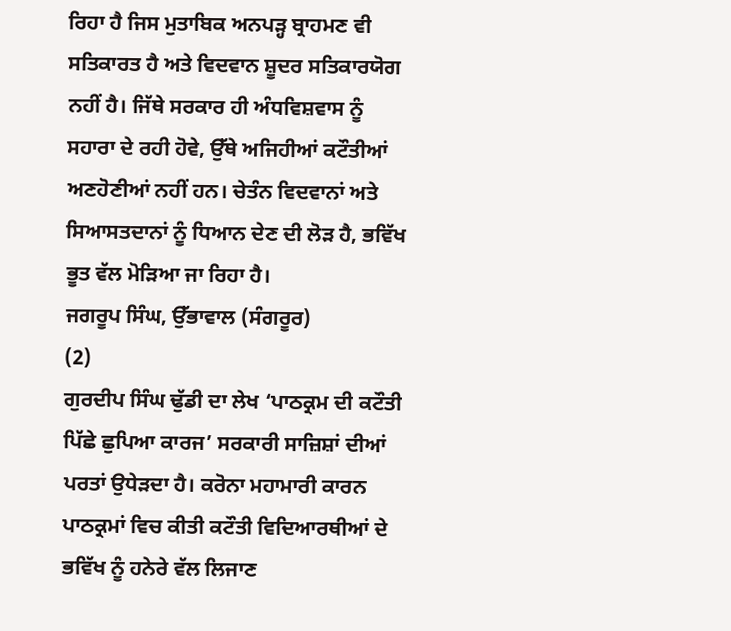ਰਿਹਾ ਹੈ ਜਿਸ ਮੁਤਾਬਿਕ ਅਨਪੜ੍ਹ ਬ੍ਰਾਹਮਣ ਵੀ ਸਤਿਕਾਰਤ ਹੈ ਅਤੇ ਵਿਦਵਾਨ ਸ਼ੂਦਰ ਸਤਿਕਾਰਯੋਗ ਨਹੀਂ ਹੈ। ਜਿੱਥੇ ਸਰਕਾਰ ਹੀ ਅੰਧਵਿਸ਼ਵਾਸ ਨੂੰ ਸਹਾਰਾ ਦੇ ਰਹੀ ਹੋਵੇ, ਉੱਥੇ ਅਜਿਹੀਆਂ ਕਟੌਤੀਆਂ ਅਣਹੋਣੀਆਂ ਨਹੀਂ ਹਨ। ਚੇਤੰਨ ਵਿਦਵਾਨਾਂ ਅਤੇ ਸਿਆਸਤਦਾਨਾਂ ਨੂੰ ਧਿਆਨ ਦੇਣ ਦੀ ਲੋੜ ਹੈ, ਭਵਿੱਖ ਭੂਤ ਵੱਲ ਮੋੜਿਆ ਜਾ ਰਿਹਾ ਹੈ।
ਜਗਰੂਪ ਸਿੰਘ, ਉੱਭਾਵਾਲ (ਸੰਗਰੂਰ)
(2)
ਗੁਰਦੀਪ ਸਿੰਘ ਢੁੱਡੀ ਦਾ ਲੇਖ ‘ਪਾਠਕ੍ਰਮ ਦੀ ਕਟੌਤੀ ਪਿੱਛੇ ਛੁਪਿਆ ਕਾਰਜ’ ਸਰਕਾਰੀ ਸਾਜ਼ਿਸ਼ਾਂ ਦੀਆਂ ਪਰਤਾਂ ਉਧੇੜਦਾ ਹੈ। ਕਰੋਨਾ ਮਹਾਮਾਰੀ ਕਾਰਨ ਪਾਠਕ੍ਰਮਾਂ ਵਿਚ ਕੀਤੀ ਕਟੌਤੀ ਵਿਦਿਆਰਥੀਆਂ ਦੇ ਭਵਿੱਖ ਨੂੰ ਹਨੇਰੇ ਵੱਲ ਲਿਜਾਣ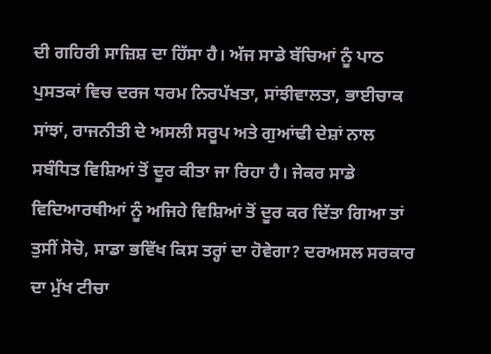ਦੀ ਗਹਿਰੀ ਸਾਜ਼ਿਸ਼ ਦਾ ਹਿੱਸਾ ਹੈ। ਅੱਜ ਸਾਡੇ ਬੱਚਿਆਂ ਨੂੰ ਪਾਠ ਪੁਸਤਕਾਂ ਵਿਚ ਦਰਜ ਧਰਮ ਨਿਰਪੱਖਤਾ, ਸਾਂਝੀਵਾਲਤਾ, ਭਾਈਚਾਕ ਸਾਂਝਾਂ, ਰਾਜਨੀਤੀ ਦੇ ਅਸਲੀ ਸਰੂਪ ਅਤੇ ਗੁਆਂਢੀ ਦੇਸ਼ਾਂ ਨਾਲ ਸਬੰਧਿਤ ਵਿਸ਼ਿਆਂ ਤੋਂ ਦੂਰ ਕੀਤਾ ਜਾ ਰਿਹਾ ਹੈ। ਜੇਕਰ ਸਾਡੇ ਵਿਦਿਆਰਥੀਆਂ ਨੂੰ ਅਜਿਹੇ ਵਿਸ਼ਿਆਂ ਤੋਂ ਦੂਰ ਕਰ ਦਿੱਤਾ ਗਿਆ ਤਾਂ ਤੁਸੀਂ ਸੋਚੋ, ਸਾਡਾ ਭਵਿੱਖ ਕਿਸ ਤਰ੍ਹਾਂ ਦਾ ਹੋਵੇਗਾ? ਦਰਅਸਲ ਸਰਕਾਰ ਦਾ ਮੁੱਖ ਟੀਚਾ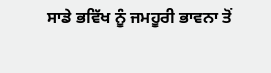ਸਾਡੇ ਭਵਿੱਖ ਨੂੰ ਜਮਹੂਰੀ ਭਾਵਨਾ ਤੋਂ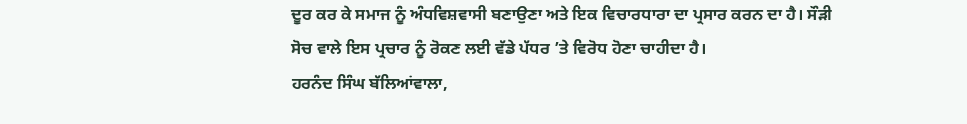ਦੂਰ ਕਰ ਕੇ ਸਮਾਜ ਨੂੰ ਅੰਧਵਿਸ਼ਵਾਸੀ ਬਣਾਉਣਾ ਅਤੇ ਇਕ ਵਿਚਾਰਧਾਰਾ ਦਾ ਪ੍ਰਸਾਰ ਕਰਨ ਦਾ ਹੈ। ਸੌੜੀ ਸੋਚ ਵਾਲੇ ਇਸ ਪ੍ਰਚਾਰ ਨੂੰ ਰੋਕਣ ਲਈ ਵੱਡੇ ਪੱਧਰ ’ਤੇ ਵਿਰੋਧ ਹੋਣਾ ਚਾਹੀਦਾ ਹੈ।
ਹਰਨੰਦ ਸਿੰਘ ਬੱਲਿਆਂਵਾਲਾ,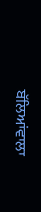ਬੱਲਿਆਂਵਾਲਾ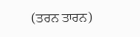(ਤਰਨ ਤਾਰਨ)